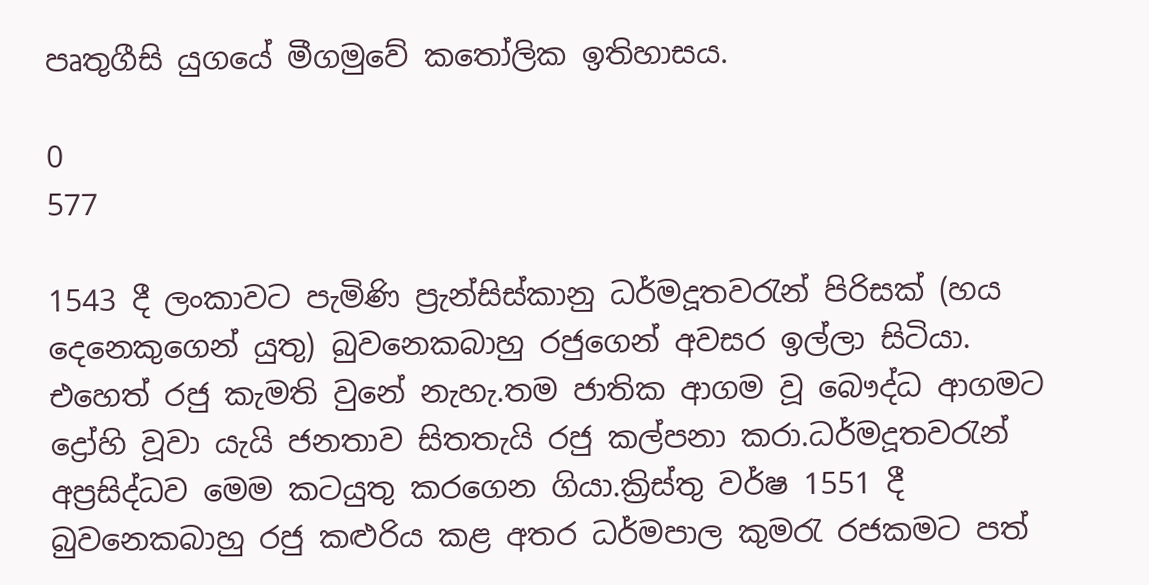පෘතුගීසි යුගයේ මීගමුවේ කතෝලික ඉතිහාසය‍‍‍.

0
577

1543 දී ලංකාවට පැමිණි ප්‍රැන්සිස්කානු ධර්මදූතවරැන් පිරිසක් (හය දෙනෙකුගෙන් යුතු) බුවනෙකබාහු රජුගෙන් අවසර ඉල්ලා සිටියා. එහෙත් රජු කැමති වුනේ නැහැ.තම ජාතික ආගම වූ බෞද්ධ ආගමට ද්‍රෝහි වූවා යැයි ජනතාව සිතතැයි රජු කල්පනා කරා.ධර්මදූතවරැන් අප්‍රසිද්ධව මෙම කටයුතු කරගෙන ගියා.ක්‍රිස්තු වර්ෂ 1551 දී බුවනෙකබාහු රජු කළුරිය කළ අතර ධර්මපාල කුමරැ රජකමට පත්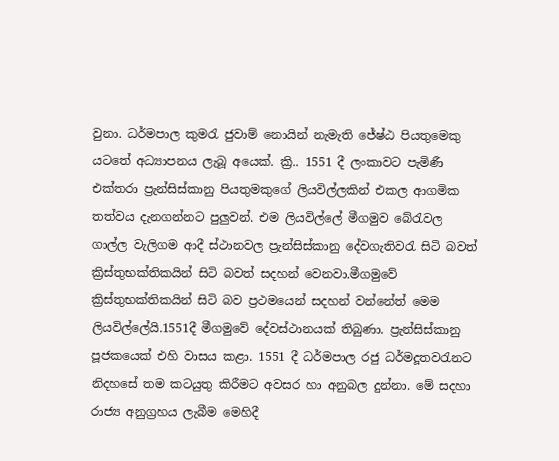වුනා. ධර්මපාල කුමරැ ජුවාම් නොයින් නැමැති ජේෂ්ඨ පියතුමෙකු යටතේ අධ්‍යාපනය ලැබූ අයෙක්. ක්‍රි.. 1551 දී ලංකාවට පැමිණී එක්තරා ප්‍රැන්සිස්කානු පියතුමකුගේ ලියවිල්ලකින් එකල ආගමික තත්වය දැනගන්නට පුලුවන්. එම ලියවිල්ලේ මීගමුව බේරැවල ගාල්ල වැලිගම ආදී ස්ථානවල ප්‍රැන්සිස්කානු දේවගැතිවරැ සිටි බවත් ක්‍රිස්තුභක්තිකයින් සිටි බවත් සදහන් වෙනවා.මීගමුවේ ක්‍රිස්තුභක්තිකයින් සිටි බව ප්‍රථමයෙන් සදහන් වන්නේත් මෙම ලියවිල්ලේයි.1551දී මීගමුවේ දේවස්ථානයක් තිබුණා. ප්‍රැන්සිස්කානු පූජකයෙක් එහි වාසය කළා. 1551 දී ධර්මපාල රජු ධර්මදූතවරැනට නිදහසේ තම කටයුතු කිරීමට අවසර හා අනුබල දුන්නා. මේ සදහා රාජ්‍ය අනුග්‍රහය ලැබීම මෙහිදී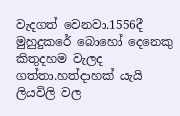වැදගත් වෙනවා.1556දී මුහුදුකරේ බොහෝ දෙනෙකු කිතුදහම වැලද ගත්තා.හත්දාහක් යැයි ලියවිලි වල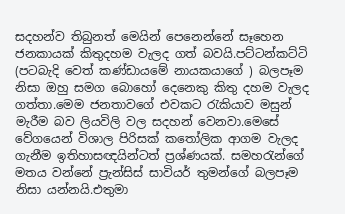සදහන්ව තිබුනත් මෙයින් පෙනෙන්නේ සෑහෙන ජනකායක් කිතුදහම වැලද ගත් බවයි.පට්ටන්කට්ටි (පටබැදි වෙත් කණ්ඩායමේ නායකයාගේ ) බලපෑම නිසා ඔහු සමග බොහෝ දෙනෙකු කිතු දහම වැලද ගත්තා.මෙම ජනතාවගේ එවකට රැකියාව මසුන් මැරීම බව ලියවිලි වල සදහන් වෙනවා.මෙසේ වේගයෙන් විශාල පිරිසක් කතෝලික ආගම වැලද ගැනීම ඉතිහාසඥයින්ටත් ප්‍රශ්ණයක්. සමහරැන්ගේ මතය වන්නේ ප්‍රැන්සිස් සාවියර් තුමන්‍ගේ බලපෑම නිසා යන්නයි.එතුමා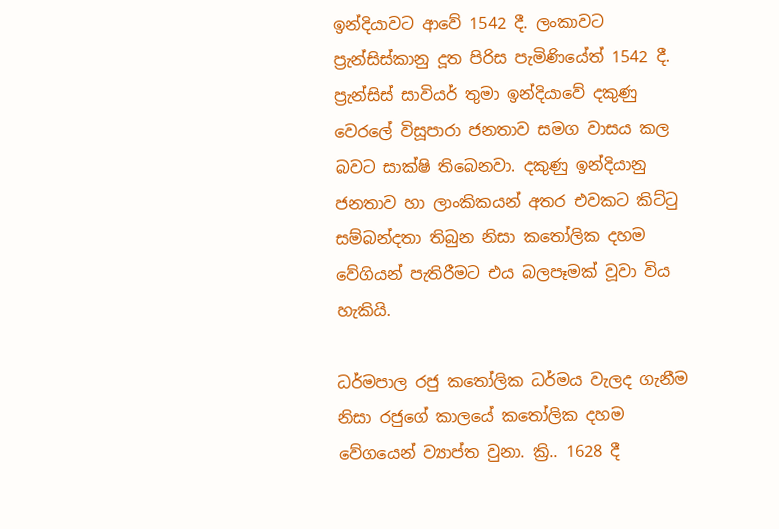ඉන්දියාවට ආවේ 1542 දී. ලංකාවට ප්‍රැන්සිස්කානු දූත පිරිස පැමිණියේත් 1542 දී. ප්‍රැන්සිස් සාවියර් තුමා ඉන්දියාවේ දකුණු වෙරලේ විසූපාරා ජනතාව සමග වාසය කල බවට සාක්ෂි තිබෙනවා. දකුණු ඉන්දියානු ජනතාව හා ලාංකිකයන් අතර එවකට කිට්ටු සම්බන්දතා තිබුන නිසා කතෝලික දහම වේගියන් පැතිරීමට එය බලපෑමක් වූවා විය හැකියි.

ධර්මපාල රජු කතෝලික ධර්මය වැලද ගැනීම නිසා රජුගේ කාලයේ කතෝලික දහම වේගයෙන් ව්‍යාප්ත වුනා. ක්‍රි.. 1628 දී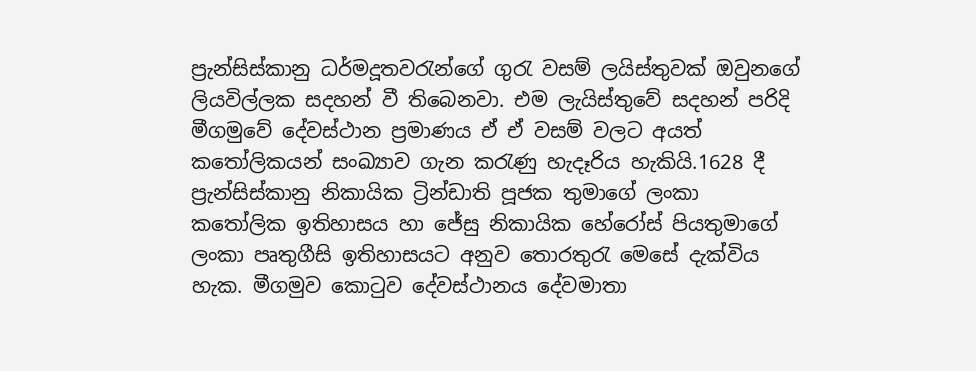ප්‍රැන්සිස්කානු ධර්මදූතවරැන්ගේ ගුරැ වසම් ලයිස්තුවක් ඔවුනගේ ලියවිල්ලක සදහන් වී තිබෙනවා. එම ලැයිස්තුවේ සදහන් පරිදි මීගමුවේ දේවස්ථාන ප්‍රමාණය ඒ ඒ වසම් වලට අයත් කතෝලිකයන් සංඛ්‍යාව ගැන කරැණු හැදෑරිය හැකියි.1628 දී  ප්‍රැන්සිස්කානු නිකායික ට්‍රින්ඩාති පූජක තුමාගේ ලංකා කතෝලික ඉතිහාසය හා ජේසු නිකායික හේරෝස් පියතුමාගේ ලංකා පෘතුගීසි ඉතිහාසයට අනුව තොරතුරැ මෙසේ දැක්විය හැක. මීගමුව කොටුව දේවස්ථානය දේවමාතා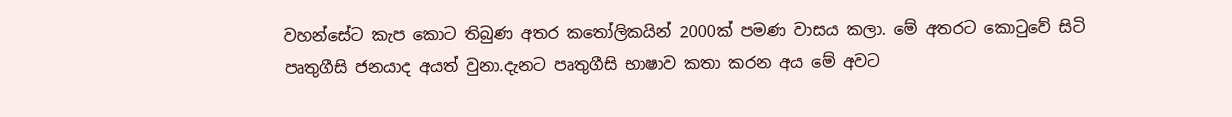වහන්සේට කැප කොට තිබුණ අතර කතෝලිකයින් 2000ක් පමණ වාසය කලා. මේ අතරට කොටුවේ සිටි පෘතුගීසි ජනයාද අයත් වුනා.දැනට පෘතුගීසි භාෂාව කතා කරන අය මේ අවට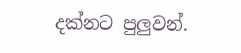දක්නට පුලුවන්.